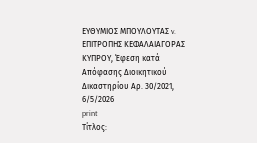ΕΥΘΥΜΙΟΣ ΜΠΟΥΛΟΥΤΑΣ v. ΕΠΙΤΡΟΠΗΣ ΚΕΦΑΛΑΙΑΓΟΡΑΣ ΚΥΠΡΟΥ, Έφεση κατά Απόφασης Διοικητικού Δικαστηρίου Αρ. 30/2021, 6/5/2026
print
Τίτλος: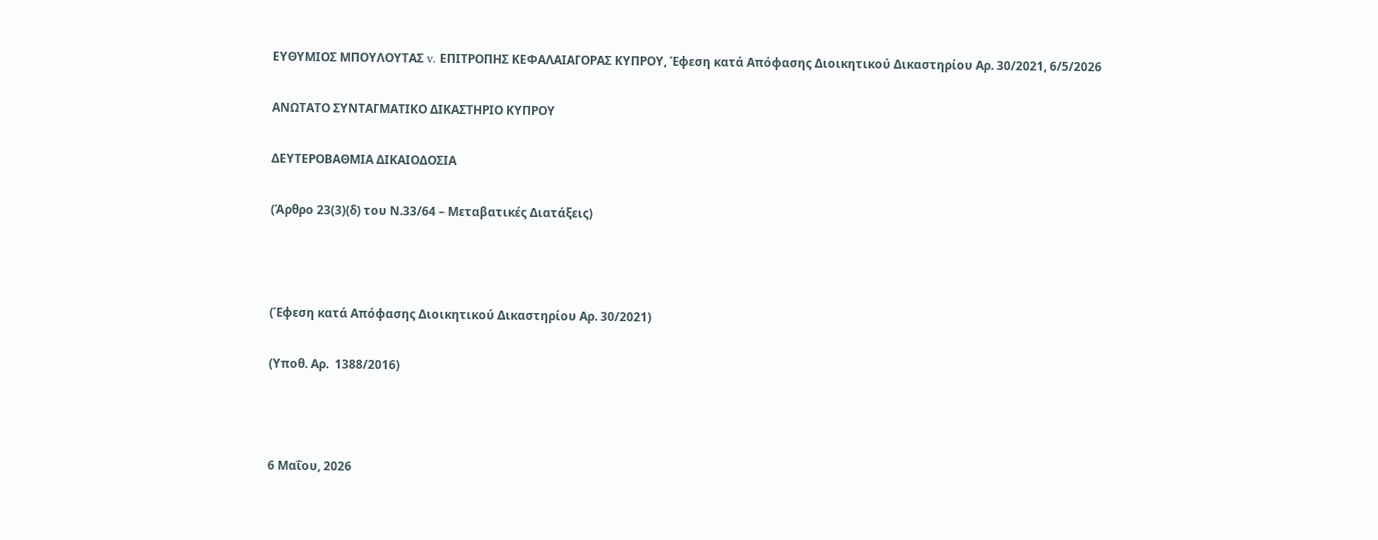ΕΥΘΥΜΙΟΣ ΜΠΟΥΛΟΥΤΑΣ v. ΕΠΙΤΡΟΠΗΣ ΚΕΦΑΛΑΙΑΓΟΡΑΣ ΚΥΠΡΟΥ, Έφεση κατά Απόφασης Διοικητικού Δικαστηρίου Αρ. 30/2021, 6/5/2026

ΑΝΩΤΑΤΟ ΣΥΝΤΑΓΜΑΤΙΚΟ ΔΙΚΑΣΤΗΡΙΟ ΚΥΠΡΟΥ

ΔΕΥΤΕΡΟΒΑΘΜΙΑ ΔΙΚΑΙΟΔΟΣΙΑ

(Άρθρο 23(3)(δ) του Ν.33/64 – Μεταβατικές Διατάξεις)



(Έφεση κατά Απόφασης Διοικητικού Δικαστηρίου Αρ. 30/2021)

(Υποθ. Αρ.  1388/2016)



6 Μαΐου, 2026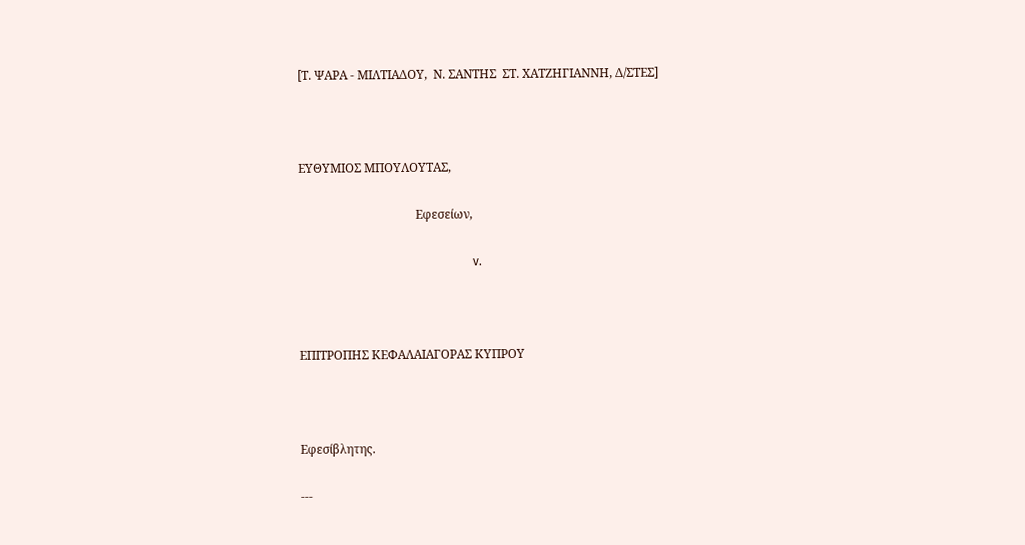[Τ. ΨΑΡΑ - ΜΙΛΤΙΑΔΟΥ,  Ν. ΣΑΝΤΗΣ  ΣΤ. ΧΑΤΖΗΓΙΑΝΝΗ, Δ/ΣΤΕΣ]



ΕΥΘΥΜΙΟΣ ΜΠΟΥΛΟΥΤΑΣ,

                                       Εφεσείων,

                                                          v.



ΕΠΙΤΡΟΠΗΣ ΚΕΦΑΛΑΙΑΓΟΡΑΣ ΚΥΠΡΟΥ



Εφεσίβλητης.

---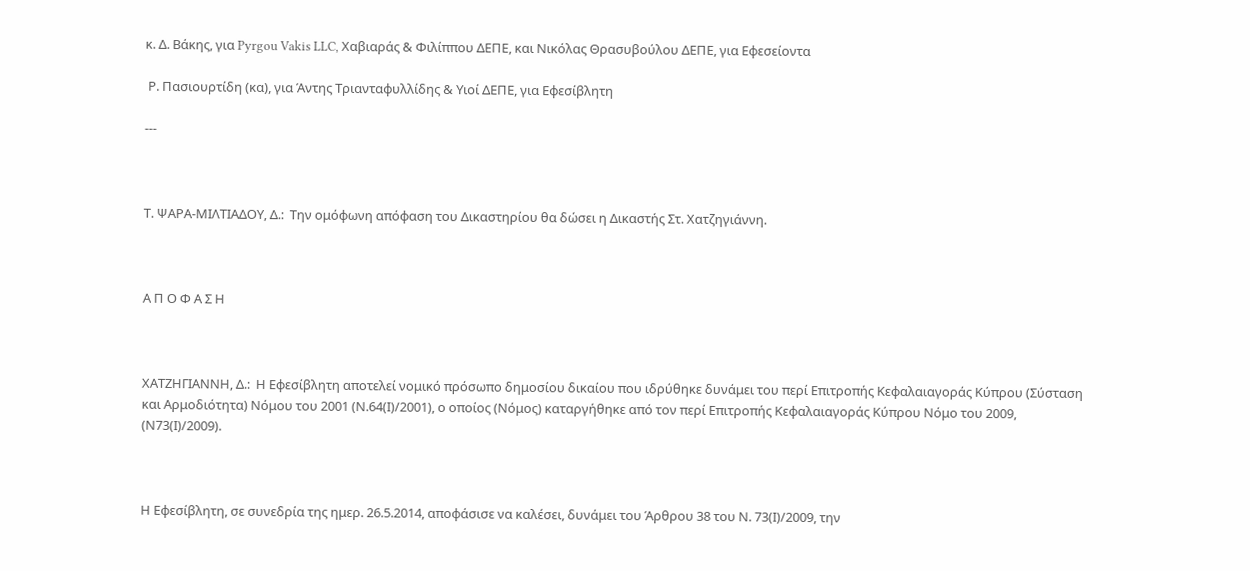κ. Δ. Βάκης, για Pyrgou Vakis LLC, Χαβιαράς & Φιλίππου ΔΕΠΕ, και Νικόλας Θρασυβούλου ΔΕΠΕ, για Εφεσείοντα

 Ρ. Πασιουρτίδη (κα), για Άντης Τριανταφυλλίδης & Υιοί ΔΕΠΕ, για Εφεσίβλητη

---



Τ. ΨΑΡΑ-ΜΙΛΤΙΑΔΟΥ, Δ.:  Την ομόφωνη απόφαση του Δικαστηρίου θα δώσει η Δικαστής Στ. Χατζηγιάννη.



Α Π Ο Φ Α Σ Η



ΧΑΤΖΗΓΙΑΝΝΗ, Δ.:  Η Εφεσίβλητη αποτελεί νομικό πρόσωπο δημοσίου δικαίου που ιδρύθηκε δυνάμει του περί Επιτροπής Κεφαλαιαγοράς Κύπρου (Σύσταση και Αρμοδιότητα) Νόμου του 2001 (Ν.64(Ι)/2001), ο οποίος (Νόμος) καταργήθηκε από τον περί Επιτροπής Κεφαλαιαγοράς Κύπρου Νόμο του 2009, (Ν73(Ι)/2009).



Η Εφεσίβλητη, σε συνεδρία της ημερ. 26.5.2014, αποφάσισε να καλέσει, δυνάμει του Άρθρου 38 του Ν. 73(Ι)/2009, την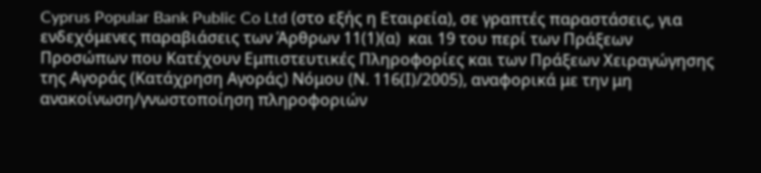Cyprus Popular Bank Public Co Ltd (στο εξής η Εταιρεία), σε γραπτές παραστάσεις, για ενδεχόμενες παραβιάσεις των Άρθρων 11(1)(α)  και 19 του περί των Πράξεων Προσώπων που Κατέχουν Εμπιστευτικές Πληροφορίες και των Πράξεων Χειραγώγησης της Αγοράς (Κατάχρηση Αγοράς) Νόμου (Ν. 116(Ι)/2005), αναφορικά με την μη ανακοίνωση/γνωστοποίηση πληροφοριών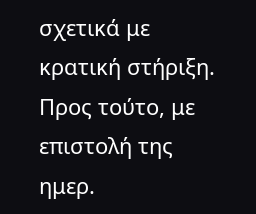σχετικά με κρατική στήριξη.  Προς τούτο, με επιστολή της ημερ.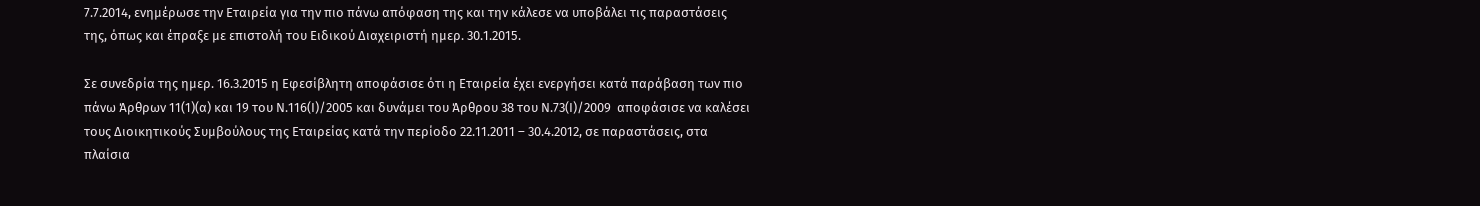7.7.2014, ενημέρωσε την Εταιρεία για την πιο πάνω απόφαση της και την κάλεσε να υποβάλει τις παραστάσεις της, όπως και έπραξε με επιστολή του Ειδικού Διαχειριστή ημερ. 30.1.2015.

Σε συνεδρία της ημερ. 16.3.2015 η Εφεσίβλητη αποφάσισε ότι η Εταιρεία έχει ενεργήσει κατά παράβαση των πιο πάνω Άρθρων 11(1)(α) και 19 του Ν.116(Ι)/2005 και δυνάμει του Άρθρου 38 του Ν.73(Ι)/2009  αποφάσισε να καλέσει τους Διοικητικούς Συμβούλους της Εταιρείας κατά την περίοδο 22.11.2011 – 30.4.2012, σε παραστάσεις, στα πλαίσια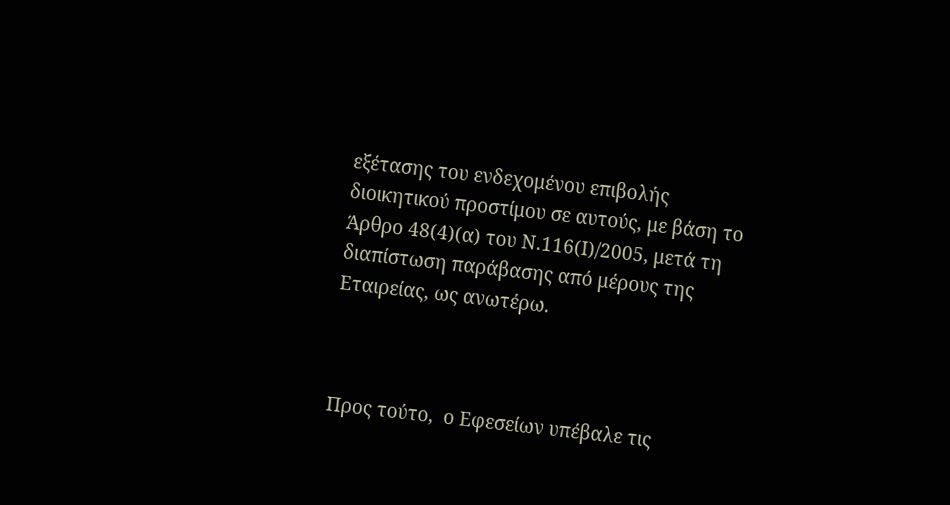εξέτασης του ενδεχομένου επιβολής διοικητικού προστίμου σε αυτούς, με βάση το Άρθρο 48(4)(α) του Ν.116(Ι)/2005, μετά τη διαπίστωση παράβασης από μέρους της Εταιρείας, ως ανωτέρω.



Προς τούτο,  ο Εφεσείων υπέβαλε τις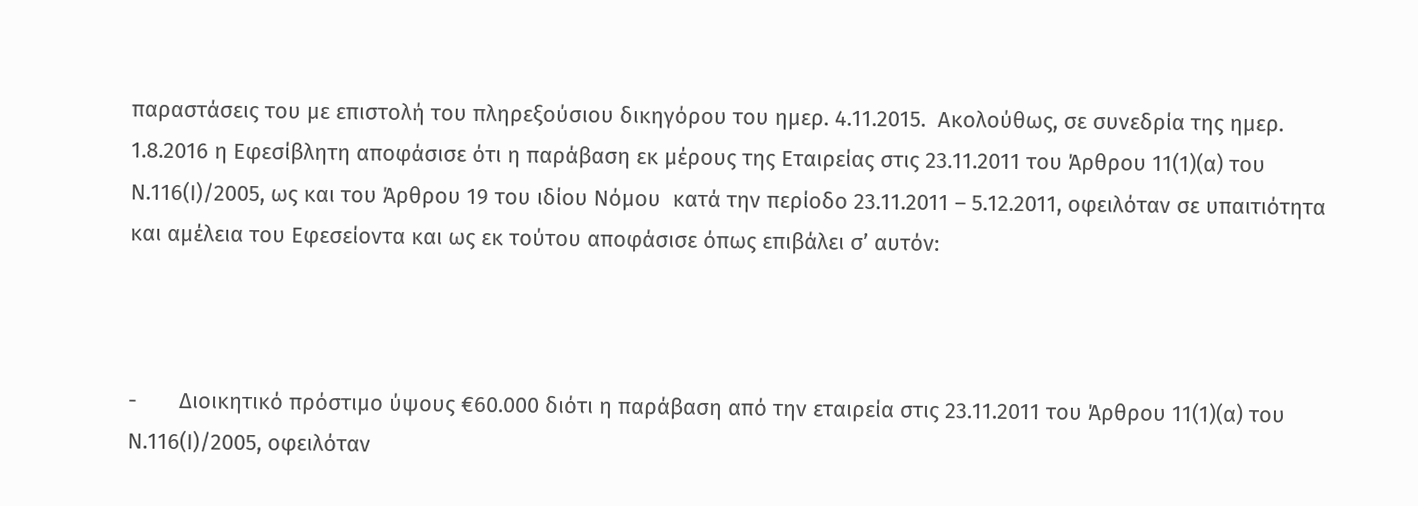παραστάσεις του με επιστολή του πληρεξούσιου δικηγόρου του ημερ. 4.11.2015.  Ακολούθως, σε συνεδρία της ημερ. 1.8.2016 η Εφεσίβλητη αποφάσισε ότι η παράβαση εκ μέρους της Εταιρείας στις 23.11.2011 του Άρθρου 11(1)(α) του Ν.116(Ι)/2005, ως και του Άρθρου 19 του ιδίου Νόμου  κατά την περίοδο 23.11.2011 – 5.12.2011, οφειλόταν σε υπαιτιότητα και αμέλεια του Εφεσείοντα και ως εκ τούτου αποφάσισε όπως επιβάλει σ’ αυτόν:



-       Διοικητικό πρόστιμο ύψους €60.000 διότι η παράβαση από την εταιρεία στις 23.11.2011 του Άρθρου 11(1)(α) του Ν.116(Ι)/2005, οφειλόταν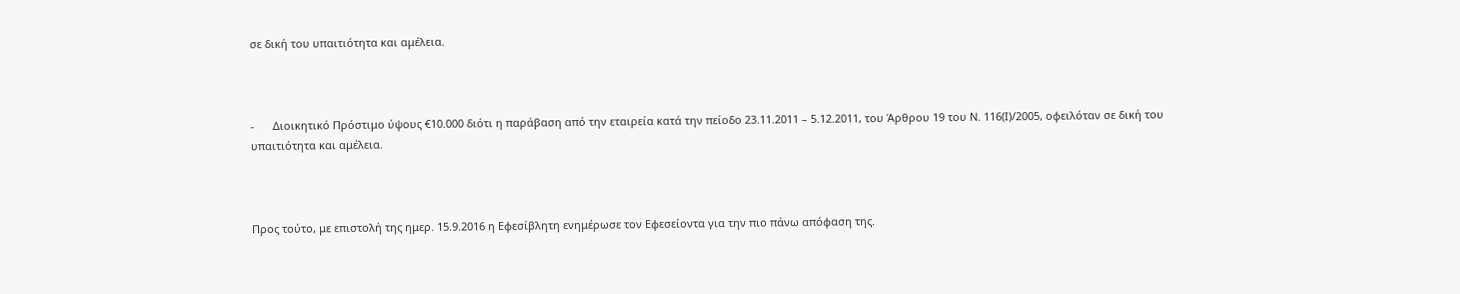σε δική του υπαιτιότητα και αμέλεια.



-      Διοικητικό Πρόστιμο ύψους €10.000 διότι η παράβαση από την εταιρεία κατά την πείοδο 23.11.2011 – 5.12.2011, του Άρθρου 19 του Ν. 116(Ι)/2005, οφειλόταν σε δική του υπαιτιότητα και αμέλεια.



Προς τούτο, με επιστολή της ημερ. 15.9.2016 η Εφεσίβλητη ενημέρωσε τον Εφεσείοντα για την πιο πάνω απόφαση της.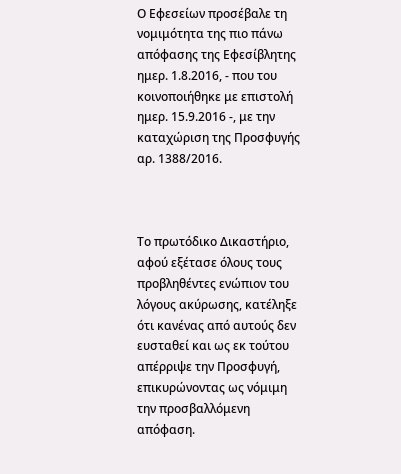Ο Εφεσείων προσέβαλε τη νομιμότητα της πιο πάνω απόφασης της Εφεσίβλητης ημερ. 1.8.2016, - που του κοινοποιήθηκε με επιστολή ημερ. 15.9.2016 -, με την καταχώριση της Προσφυγής αρ. 1388/2016.



Το πρωτόδικο Δικαστήριο, αφού εξέτασε όλους τους προβληθέντες ενώπιον του λόγους ακύρωσης, κατέληξε ότι κανένας από αυτούς δεν ευσταθεί και ως εκ τούτου απέρριψε την Προσφυγή, επικυρώνοντας ως νόμιμη την προσβαλλόμενη απόφαση.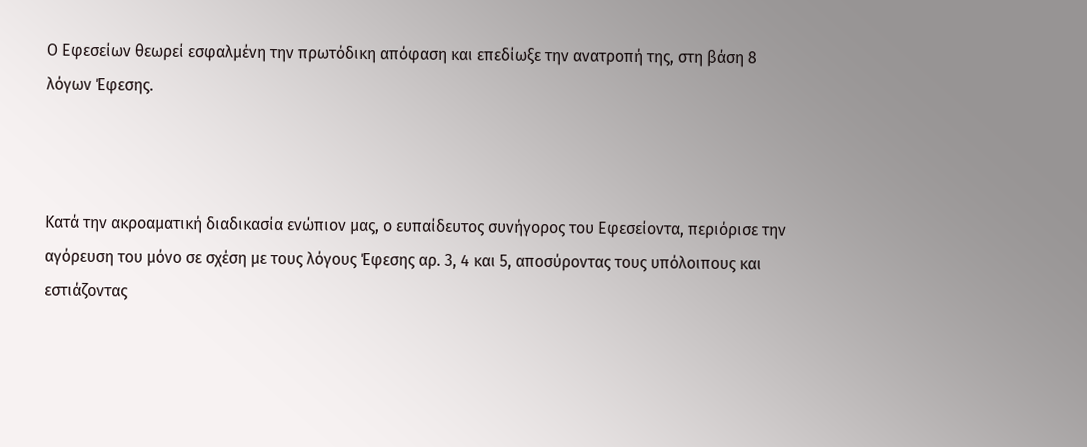Ο Εφεσείων θεωρεί εσφαλμένη την πρωτόδικη απόφαση και επεδίωξε την ανατροπή της, στη βάση 8 λόγων Έφεσης.



Κατά την ακροαματική διαδικασία ενώπιον μας, ο ευπαίδευτος συνήγορος του Εφεσείοντα, περιόρισε την αγόρευση του μόνο σε σχέση με τους λόγους Έφεσης αρ. 3, 4 και 5, αποσύροντας τους υπόλοιπους και εστιάζοντας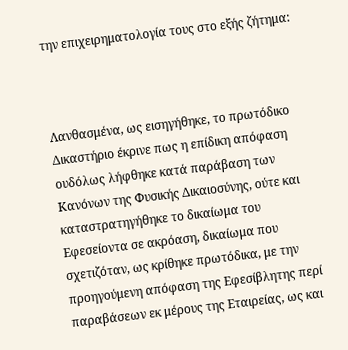την επιχειρηματολογία τους στο εξής ζήτημα:



Λανθασμένα, ως εισηγήθηκε, το πρωτόδικο Δικαστήριο έκρινε πως η επίδικη απόφαση ουδόλως λήφθηκε κατά παράβαση των Κανόνων της Φυσικής Δικαιοσύνης, ούτε και καταστρατηγήθηκε το δικαίωμα του Εφεσείοντα σε ακρόαση, δικαίωμα που σχετιζόταν, ως κρίθηκε πρωτόδικα, με την προηγούμενη απόφαση της Εφεσίβλητης περί παραβάσεων εκ μέρους της Εταιρείας, ως και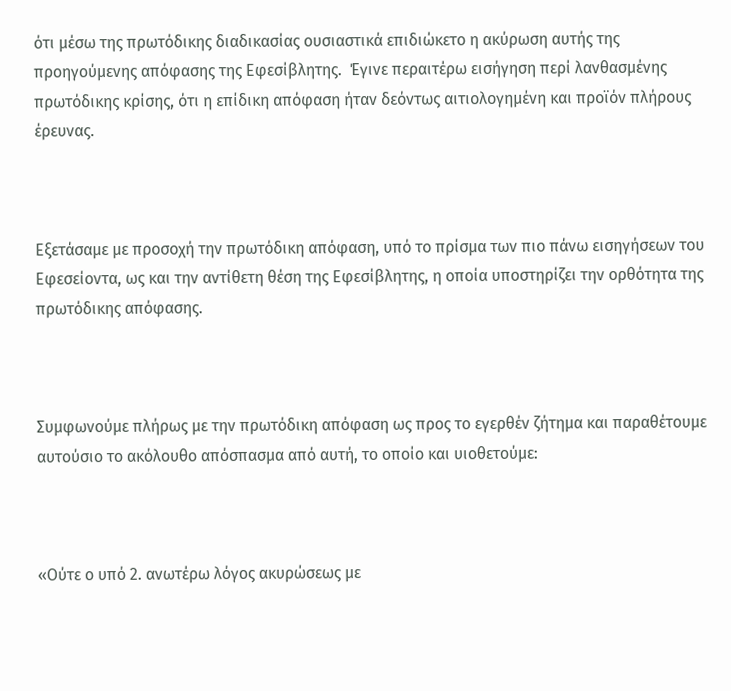ότι μέσω της πρωτόδικης διαδικασίας ουσιαστικά επιδιώκετο η ακύρωση αυτής της  προηγούμενης απόφασης της Εφεσίβλητης.  Έγινε περαιτέρω εισήγηση περί λανθασμένης πρωτόδικης κρίσης, ότι η επίδικη απόφαση ήταν δεόντως αιτιολογημένη και προϊόν πλήρους έρευνας.



Εξετάσαμε με προσοχή την πρωτόδικη απόφαση, υπό το πρίσμα των πιο πάνω εισηγήσεων του Εφεσείοντα, ως και την αντίθετη θέση της Εφεσίβλητης, η οποία υποστηρίζει την ορθότητα της πρωτόδικης απόφασης.



Συμφωνούμε πλήρως με την πρωτόδικη απόφαση ως προς το εγερθέν ζήτημα και παραθέτουμε αυτούσιο το ακόλουθο απόσπασμα από αυτή, το οποίο και υιοθετούμε:



«Ούτε ο υπό 2. ανωτέρω λόγος ακυρώσεως με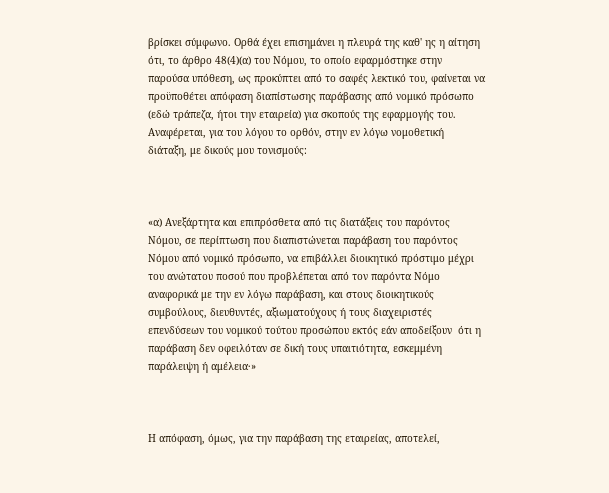βρίσκει σύμφωνο. Ορθά έχει επισημάνει η πλευρά της καθ' ης η αίτηση ότι, το άρθρο 48(4)(α) του Νόμου, το οποίο εφαρμόστηκε στην παρούσα υπόθεση, ως προκύπτει από το σαφές λεκτικό του, φαίνεται να προϋποθέτει απόφαση διαπίστωσης παράβασης από νομικό πρόσωπο (εδώ τράπεζα, ήτοι την εταιρεία) για σκοπούς της εφαρμογής του. Αναφέρεται, για του λόγου το ορθόν, στην εν λόγω νομοθετική διάταξη, με δικούς μου τονισμούς:



«α) Ανεξάρτητα και επιπρόσθετα από τις διατάξεις του παρόντος Νόμου, σε περίπτωση που διαπιστώνεται παράβαση του παρόντος Νόμου από νομικό πρόσωπο, να επιβάλλει διοικητικό πρόστιμο μέχρι του ανώτατου ποσού που προβλέπεται από τον παρόντα Νόμο αναφορικά με την εν λόγω παράβαση, και στους διοικητικούς συμβούλους, διευθυντές, αξιωματούχους ή τους διαχειριστές επενδύσεων του νομικού τούτου προσώπου εκτός εάν αποδείξουν  ότι η παράβαση δεν οφειλόταν σε δική τους υπαιτιότητα, εσκεμμένη παράλειψη ή αμέλεια·»



Η απόφαση, όμως, για την παράβαση της εταιρείας, αποτελεί,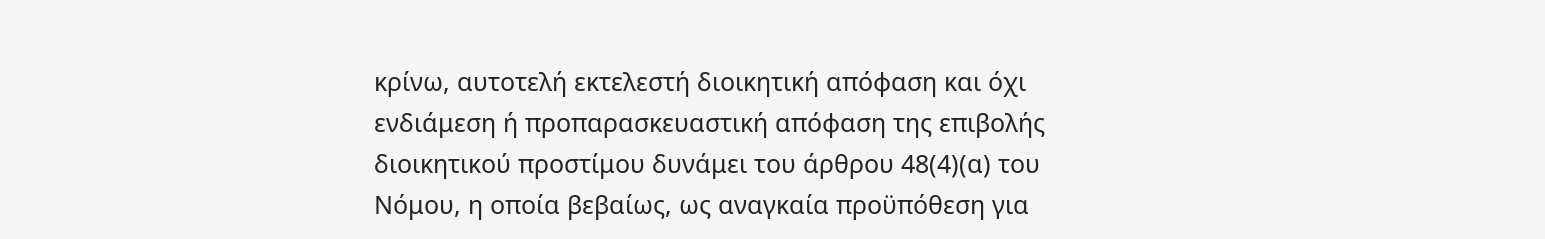κρίνω, αυτοτελή εκτελεστή διοικητική απόφαση και όχι ενδιάμεση ή προπαρασκευαστική απόφαση της επιβολής διοικητικού προστίμου δυνάμει του άρθρου 48(4)(α) του Νόμου, η οποία βεβαίως, ως αναγκαία προϋπόθεση για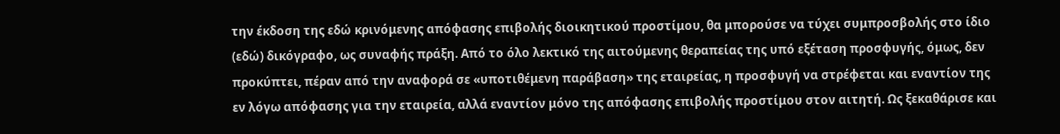την έκδοση της εδώ κρινόμενης απόφασης επιβολής διοικητικού προστίμου, θα μπορούσε να τύχει συμπροσβολής στο ίδιο (εδώ) δικόγραφο, ως συναφής πράξη. Από το όλο λεκτικό της αιτούμενης θεραπείας της υπό εξέταση προσφυγής, όμως, δεν προκύπτει, πέραν από την αναφορά σε «υποτιθέμενη παράβαση» της εταιρείας, η προσφυγή να στρέφεται και εναντίον της εν λόγω απόφασης για την εταιρεία, αλλά εναντίον μόνο της απόφασης επιβολής προστίμου στον αιτητή. Ως ξεκαθάρισε και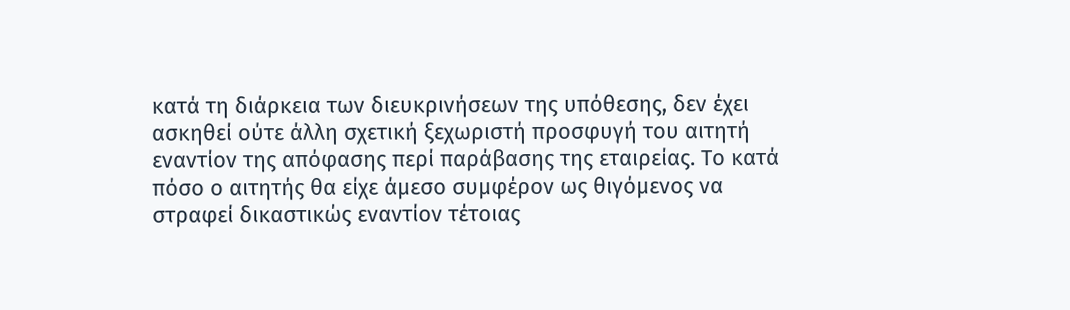κατά τη διάρκεια των διευκρινήσεων της υπόθεσης, δεν έχει ασκηθεί ούτε άλλη σχετική ξεχωριστή προσφυγή του αιτητή εναντίον της απόφασης περί παράβασης της εταιρείας. Το κατά πόσο ο αιτητής θα είχε άμεσο συμφέρον ως θιγόμενος να στραφεί δικαστικώς εναντίον τέτοιας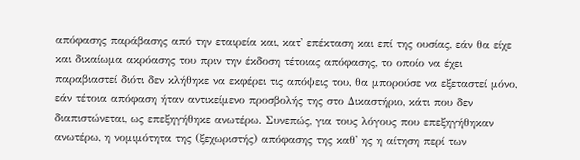απόφασης παράβασης από την εταιρεία και, κατ' επέκταση και επί της ουσίας, εάν θα είχε και δικαίωμα ακρόασης του πριν την έκδοση τέτοιας απόφασης, το οποίο να έχει παραβιαστεί διότι δεν κλήθηκε να εκφέρει τις απόψεις του, θα μπορούσε να εξεταστεί μόνο, εάν τέτοια απόφαση ήταν αντικείμενο προσβολής της στο Δικαστήριο, κάτι που δεν διαπιστώνεται, ως επεξηγήθηκε ανωτέρω. Συνεπώς, για τους λόγους που επεξηγήθηκαν ανωτέρω, η νομιμότητα της (ξεχωριστής) απόφασης της καθ' ης η αίτηση περί των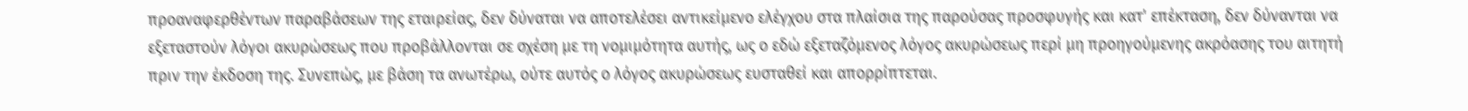προαναφερθέντων παραβάσεων της εταιρείας, δεν δύναται να αποτελέσει αντικείμενο ελέγχου στα πλαίσια της παρούσας προσφυγής και κατ' επέκταση, δεν δύνανται να εξεταστούν λόγοι ακυρώσεως που προβάλλονται σε σχέση με τη νομιμότητα αυτής, ως ο εδώ εξεταζόμενος λόγος ακυρώσεως περί μη προηγούμενης ακρόασης του αιτητή πριν την έκδοση της. Συνεπώς, με βάση τα ανωτέρω, ούτε αυτός ο λόγος ακυρώσεως ευσταθεί και απορρίπτεται.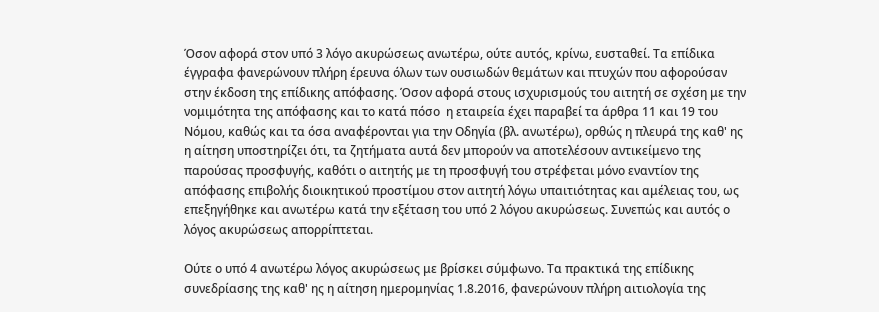Όσον αφορά στον υπό 3 λόγο ακυρώσεως ανωτέρω, ούτε αυτός, κρίνω, ευσταθεί. Τα επίδικα έγγραφα φανερώνουν πλήρη έρευνα όλων των ουσιωδών θεμάτων και πτυχών που αφορούσαν στην έκδοση της επίδικης απόφασης. Όσον αφορά στους ισχυρισμούς του αιτητή σε σχέση με την νομιμότητα της απόφασης και το κατά πόσο  η εταιρεία έχει παραβεί τα άρθρα 11 και 19 του Νόμου, καθώς και τα όσα αναφέρονται για την Οδηγία (βλ. ανωτέρω), ορθώς η πλευρά της καθ' ης η αίτηση υποστηρίζει ότι, τα ζητήματα αυτά δεν μπορούν να αποτελέσουν αντικείμενο της παρούσας προσφυγής, καθότι ο αιτητής με τη προσφυγή του στρέφεται μόνο εναντίον της απόφασης επιβολής διοικητικού προστίμου στον αιτητή λόγω υπαιτιότητας και αμέλειας του, ως επεξηγήθηκε και ανωτέρω κατά την εξέταση του υπό 2 λόγου ακυρώσεως. Συνεπώς και αυτός ο λόγος ακυρώσεως απορρίπτεται.

Ούτε ο υπό 4 ανωτέρω λόγος ακυρώσεως με βρίσκει σύμφωνο. Τα πρακτικά της επίδικης συνεδρίασης της καθ' ης η αίτηση ημερομηνίας 1.8.2016, φανερώνουν πλήρη αιτιολογία της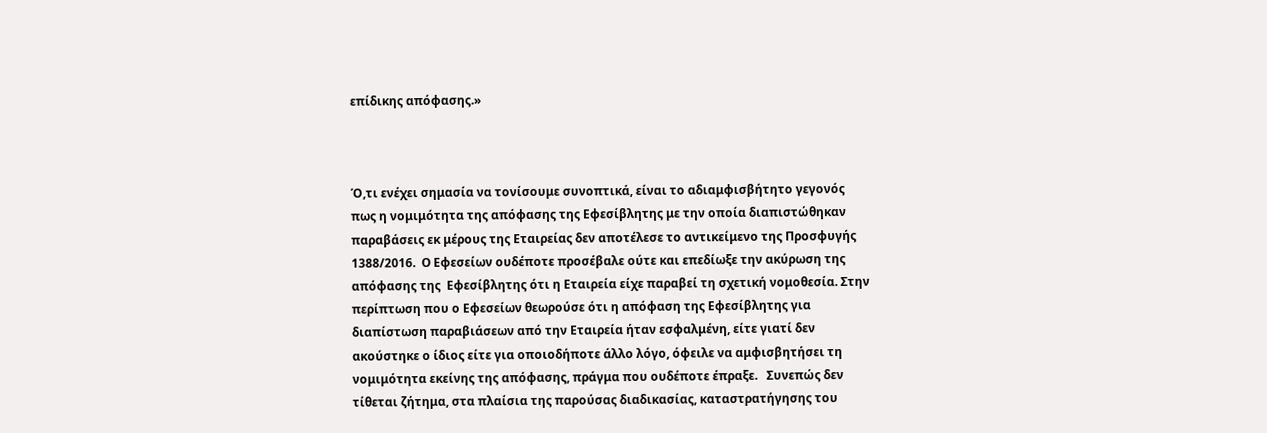επίδικης απόφασης.»



Ό,τι ενέχει σημασία να τονίσουμε συνοπτικά, είναι το αδιαμφισβήτητο γεγονός πως η νομιμότητα της απόφασης της Εφεσίβλητης με την οποία διαπιστώθηκαν παραβάσεις εκ μέρους της Εταιρείας δεν αποτέλεσε το αντικείμενο της Προσφυγής 1388/2016.  Ο Εφεσείων ουδέποτε προσέβαλε ούτε και επεδίωξε την ακύρωση της απόφασης της  Εφεσίβλητης ότι η Εταιρεία είχε παραβεί τη σχετική νομοθεσία. Στην περίπτωση που ο Εφεσείων θεωρούσε ότι η απόφαση της Εφεσίβλητης για διαπίστωση παραβιάσεων από την Εταιρεία ήταν εσφαλμένη, είτε γιατί δεν ακούστηκε ο ίδιος είτε για οποιοδήποτε άλλο λόγο, όφειλε να αμφισβητήσει τη νομιμότητα εκείνης της απόφασης, πράγμα που ουδέποτε έπραξε.   Συνεπώς δεν τίθεται ζήτημα, στα πλαίσια της παρούσας διαδικασίας, καταστρατήγησης του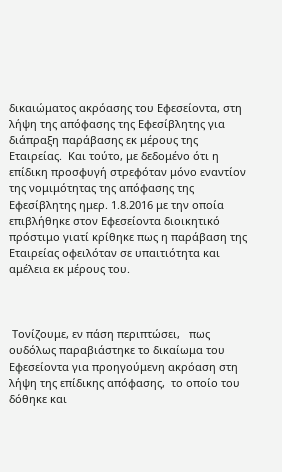δικαιώματος ακρόασης του Εφεσείοντα, στη λήψη της απόφασης της Εφεσίβλητης για διάπραξη παράβασης εκ μέρους της Εταιρείας.  Και τούτο, με δεδομένο ότι η επίδικη προσφυγή στρεφόταν μόνο εναντίον της νομιμότητας της απόφασης της Εφεσίβλητης ημερ. 1.8.2016 με την οποία επιβλήθηκε στον Εφεσείοντα διοικητικό πρόστιμο γιατί κρίθηκε πως η παράβαση της Εταιρείας οφειλόταν σε υπαιτιότητα και αμέλεια εκ μέρους του.



 Τονίζουμε, εν πάση περιπτώσει,   πως ουδόλως παραβιάστηκε το δικαίωμα του Εφεσείοντα για προηγούμενη ακρόαση στη λήψη της επίδικης απόφασης,  το οποίο του δόθηκε και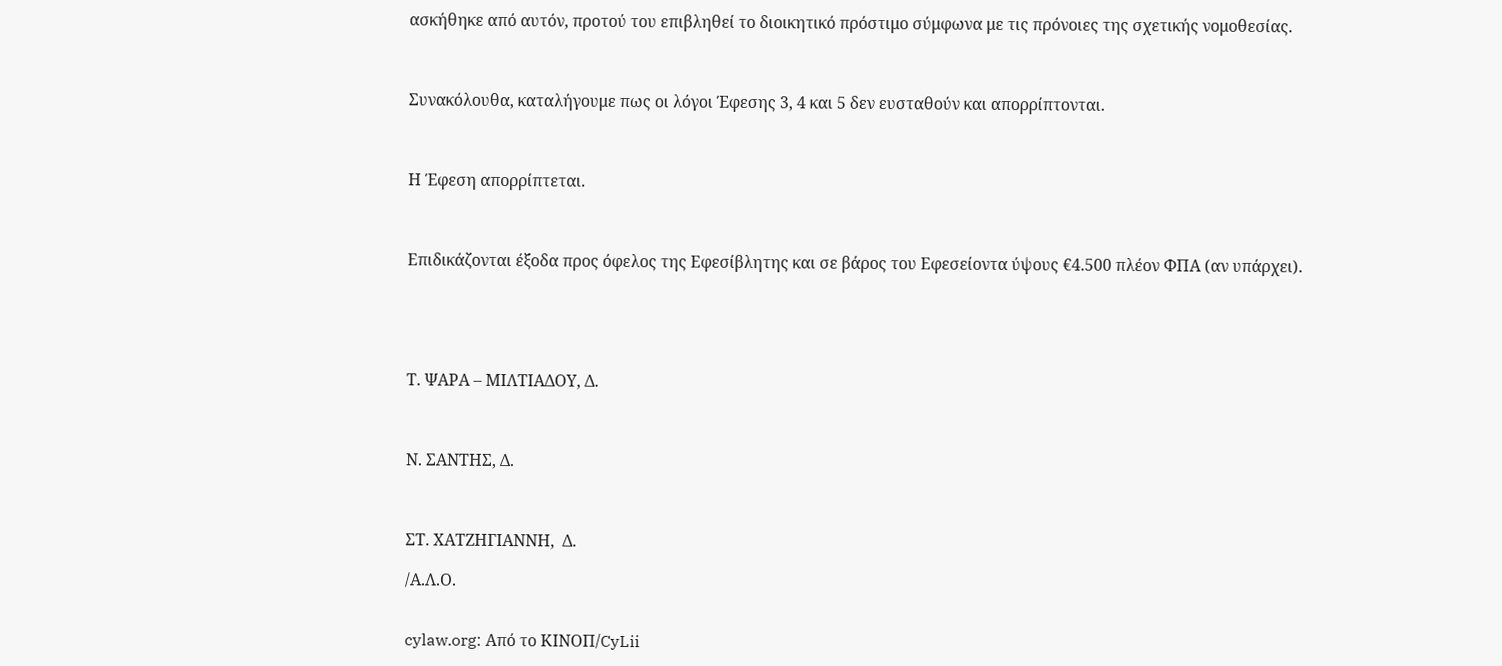ασκήθηκε από αυτόν, προτού του επιβληθεί το διοικητικό πρόστιμο σύμφωνα με τις πρόνοιες της σχετικής νομοθεσίας.



Συνακόλουθα, καταλήγουμε πως οι λόγοι Έφεσης 3, 4 και 5 δεν ευσταθούν και απορρίπτονται.



Η Έφεση απορρίπτεται.



Επιδικάζονται έξοδα προς όφελος της Εφεσίβλητης και σε βάρος του Εφεσείοντα ύψoυς €4.500 πλέον ΦΠΑ (αν υπάρχει).





Τ. ΨΑΡΑ – ΜΙΛΤΙΑΔΟΥ, Δ.



Ν. ΣΑΝΤΗΣ, Δ.



ΣΤ. ΧΑΤΖΗΓΙΑΝΝΗ,  Δ.

/Α.Λ.Ο.


cylaw.org: Από το ΚΙΝOΠ/CyLii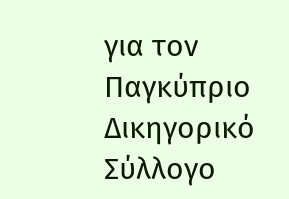για τον Παγκύπριο Δικηγορικό Σύλλογο